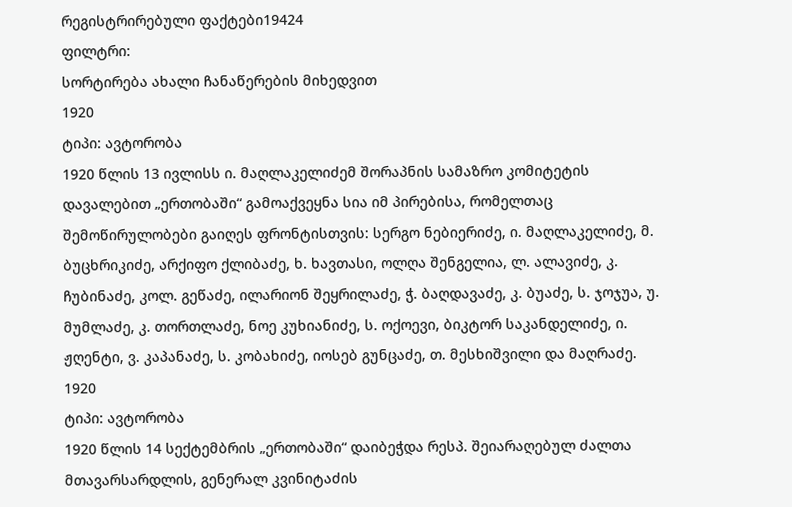რეგისტრირებული ფაქტები19424
ფილტრი:
სორტირება ახალი ჩანაწერების მიხედვით
1920
ტიპი: ავტორობა
1920 წლის 13 ივლისს ი. მაღლაკელიძემ შორაპნის სამაზრო კომიტეტის დავალებით „ერთობაში“ გამოაქვეყნა სია იმ პირებისა, რომელთაც შემოწირულობები გაიღეს ფრონტისთვის: სერგო ნებიერიძე, ი. მაღლაკელიძე, მ. ბუცხრიკიძე, არქიფო ქლიბაძე, ხ. ხავთასი, ოლღა შენგელია, ლ. ალავიძე, კ. ჩუბინაძე, კოლ. გეწაძე, ილარიონ შეყრილაძე, ჭ. ბაღდავაძე, კ. ბუაძე, ს. ჯოჯუა, უ. მუმლაძე, კ. თორთლაძე, ნოე კუხიანიძე, ს. ოქოევი, ბიკტორ საკანდელიძე, ი. ჟღენტი, ვ. კაპანაძე, ს. კობახიძე, იოსებ გუნცაძე, თ. მესხიშვილი და მაღრაძე.
1920
ტიპი: ავტორობა
1920 წლის 14 სექტემბრის „ერთობაში“ დაიბეჭდა რესპ. შეიარაღებულ ძალთა მთავარსარდლის, გენერალ კვინიტაძის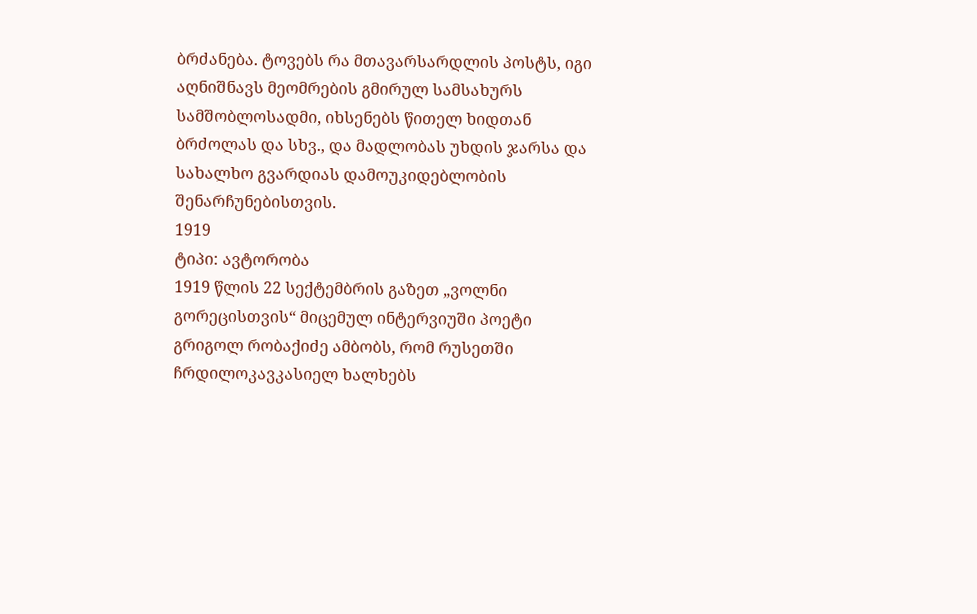ბრძანება. ტოვებს რა მთავარსარდლის პოსტს, იგი აღნიშნავს მეომრების გმირულ სამსახურს სამშობლოსადმი, იხსენებს წითელ ხიდთან ბრძოლას და სხვ., და მადლობას უხდის ჯარსა და სახალხო გვარდიას დამოუკიდებლობის შენარჩუნებისთვის.
1919
ტიპი: ავტორობა
1919 წლის 22 სექტემბრის გაზეთ „ვოლნი გორეცისთვის“ მიცემულ ინტერვიუში პოეტი გრიგოლ რობაქიძე ამბობს, რომ რუსეთში ჩრდილოკავკასიელ ხალხებს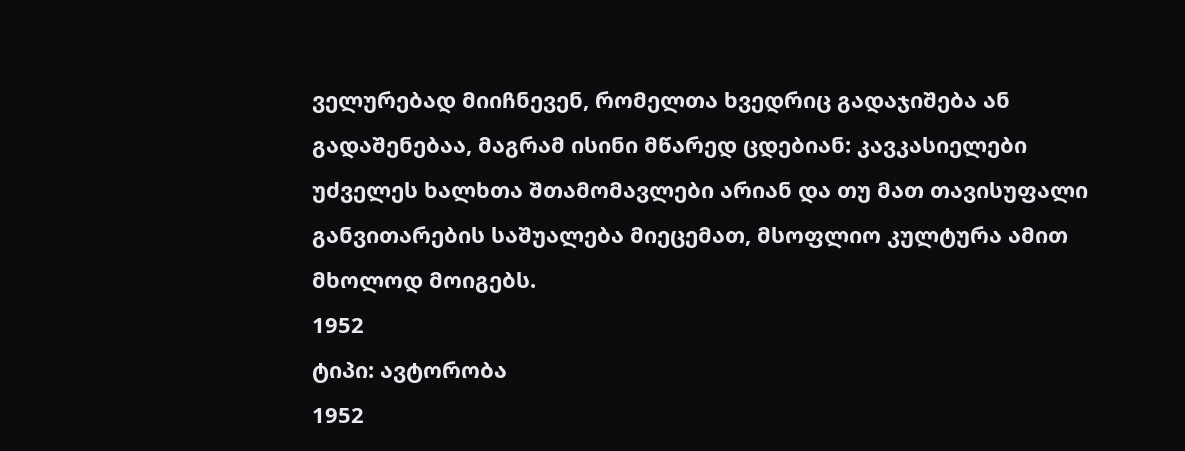ველურებად მიიჩნევენ, რომელთა ხვედრიც გადაჯიშება ან გადაშენებაა, მაგრამ ისინი მწარედ ცდებიან: კავკასიელები უძველეს ხალხთა შთამომავლები არიან და თუ მათ თავისუფალი განვითარების საშუალება მიეცემათ, მსოფლიო კულტურა ამით მხოლოდ მოიგებს.
1952
ტიპი: ავტორობა
1952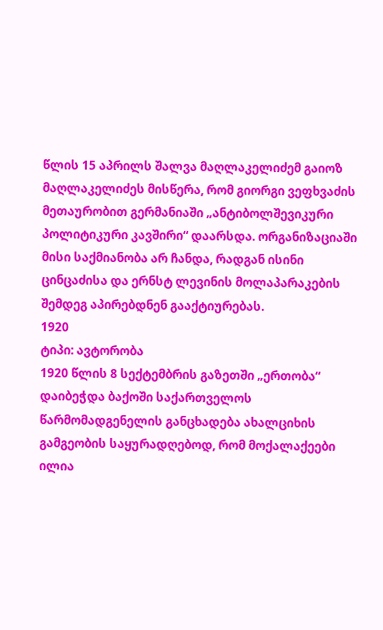წლის 15 აპრილს შალვა მაღლაკელიძემ გაიოზ მაღლაკელიძეს მისწერა, რომ გიორგი ვეფხვაძის მეთაურობით გერმანიაში „ანტიბოლშევიკური პოლიტიკური კავშირი“ დაარსდა. ორგანიზაციაში მისი საქმიანობა არ ჩანდა, რადგან ისინი ცინცაძისა და ერნსტ ლევინის მოლაპარაკების შემდეგ აპირებდნენ გააქტიურებას.
1920
ტიპი: ავტორობა
1920 წლის 8 სექტემბრის გაზეთში „ერთობა“ დაიბეჭდა ბაქოში საქართველოს წარმომადგენელის განცხადება ახალციხის გამგეობის საყურადღებოდ, რომ მოქალაქეები ილია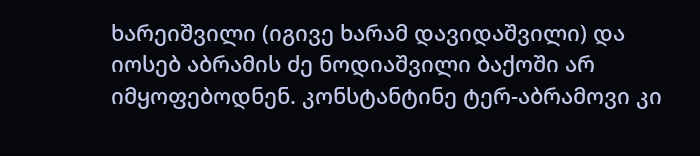ხარეიშვილი (იგივე ხარამ დავიდაშვილი) და იოსებ აბრამის ძე ნოდიაშვილი ბაქოში არ იმყოფებოდნენ. კონსტანტინე ტერ-აბრამოვი კი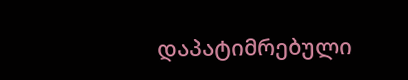დაპატიმრებული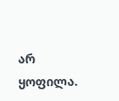არ ყოფილა.